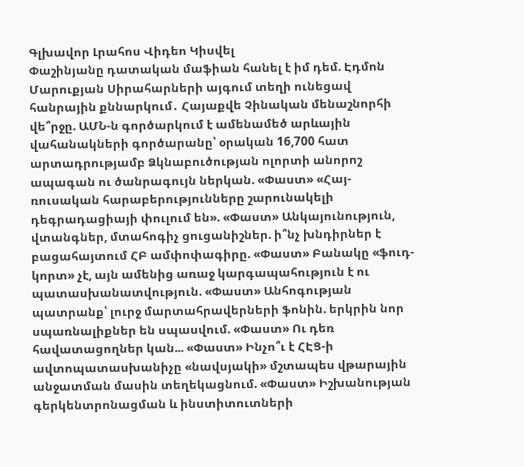Գլխավոր Լրահոս Վիդեո Կիսվել
Փաշինյանը դատական մաֆիան հանել է իմ դեմ. Էդմոն Մարուքյան Սիրահարների այգում տեղի ունեցավ հանրային քննարկում․ Հայաքվե Չինական մենաշնորհի վե՞րջը. ԱՄՆ-ն գործարկում է ամենամեծ արևային վահանակների գործարանը՝ օրական 16,700 հատ արտադրությամբ Ձկնաբուծության ոլորտի անորոշ ապագան ու ծանրագույն ներկան. «Փաստ» «Հայ-ռուսական հարաբերությունները շարունակելի դեգրադացիայի փուլում են». «Փաստ» Անկայունություն, վտանգներ, մտահոգիչ ցուցանիշներ. ի՞նչ խնդիրներ է բացահայտում ՀԲ ամփոփագիրը. «Փաստ» Բանակը «ֆուդ-կորտ» չէ, այն ամենից առաջ կարգապահություն է ու պատասխանատվություն. «Փաստ» Անհոգության պատրանք՝ լուրջ մարտահրավերների ֆոնին. երկրին նոր սպառնալիքներ են սպասվում. «Փաստ» Ու դեռ հավատացողներ կան... «Փաստ» Ինչո՞ւ է ՀԷՑ-ի ավտոպատասխանիչը «նավսյակի» մշտապես վթարային անջատման մասին տեղեկացնում. «Փաստ» Իշխանության գերկենտրոնացման և ինստիտուտների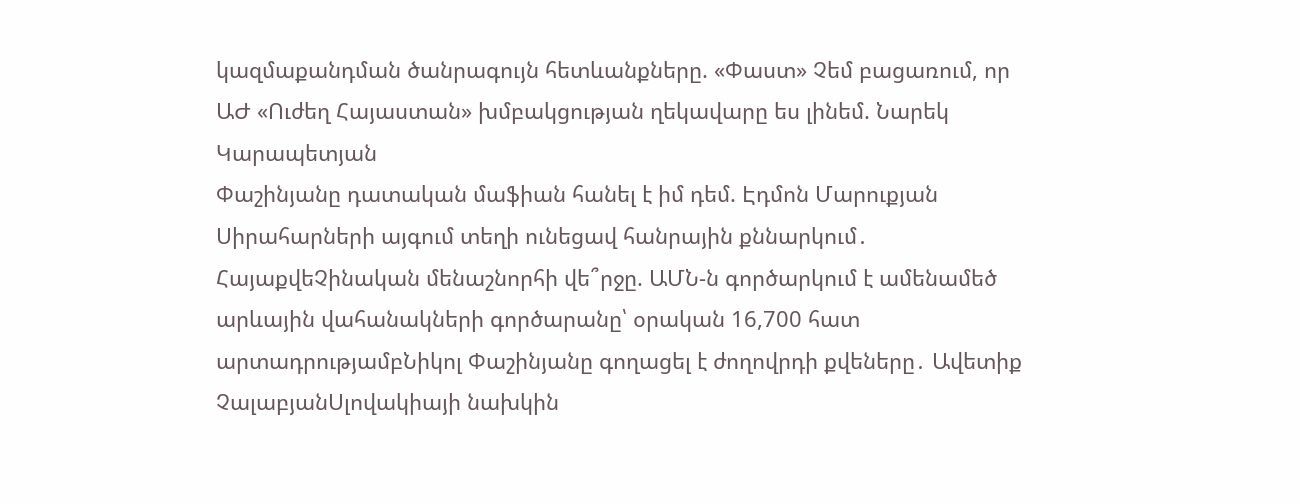կազմաքանդման ծանրագույն հետևանքները. «Փաստ» Չեմ բացառում, որ ԱԺ «Ուժեղ Հայաստան» խմբակցության ղեկավարը ես լինեմ. Նարեկ Կարապետյան
Փաշինյանը դատական մաֆիան հանել է իմ դեմ. Էդմոն Մարուքյան Սիրահարների այգում տեղի ունեցավ հանրային քննարկում․ ՀայաքվեՉինական մենաշնորհի վե՞րջը. ԱՄՆ-ն գործարկում է ամենամեծ արևային վահանակների գործարանը՝ օրական 16,700 հատ արտադրությամբՆիկոլ Փաշինյանը գողացել է ժողովրդի քվեները․ Ավետիք ՉալաբյանՍլովակիայի նախկին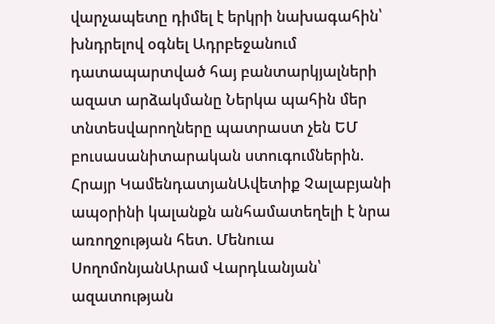վարչապետը դիմել է երկրի նախագահին՝ խնդրելով օգնել Ադրբեջանում դատապարտված հայ բանտարկյալների ազատ արձակմանը Ներկա պահին մեր տնտեսվարողները պատրաստ չեն ԵՄ բուսասանիտարական ստուգումներին. Հրայր ԿամենդատյանԱվետիք Չալաբյանի ապօրինի կալանքն անհամատեղելի է նրա առողջության հետ. Մենուա ՍողոմոնյանԱրամ Վարդևանյան՝ ազատության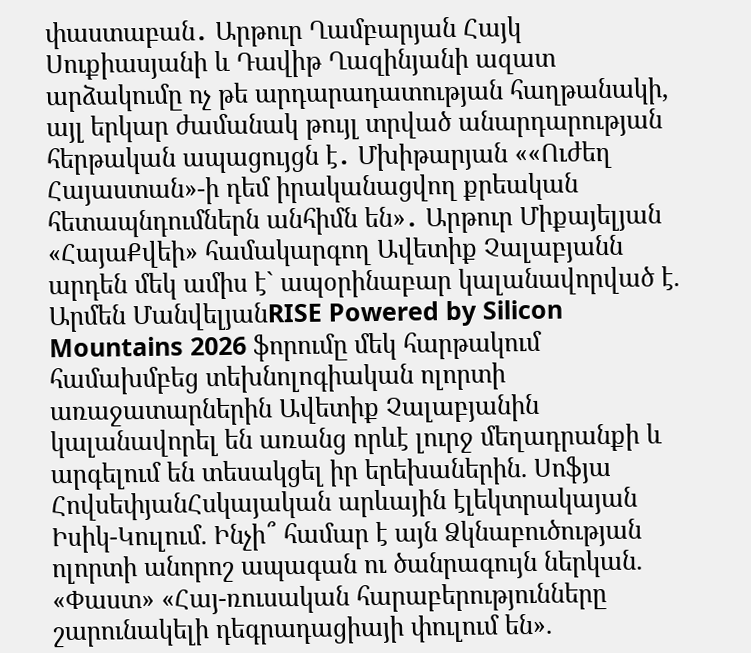փաստաբան․ Արթուր Ղամբարյան Հայկ Սուքիասյանի և Դավիթ Ղազինյանի ազատ արձակումը ոչ թե արդարադատության հաղթանակի, այլ երկար ժամանակ թույլ տրված անարդարության հերթական ապացույցն է․ Մխիթարյան ««Ուժեղ Հայաստան»-ի դեմ իրականացվող քրեական հետապնդումներն անհիմն են»․ Արթուր Միքայելյան «ՀայաՔվեի» համակարգող Ավետիք Չալաբյանն արդեն մեկ ամիս է` ապօրինաբար կալանավորված է. Արմեն ՄանվելյանRISE Powered by Silicon Mountains 2026 ֆորումը մեկ հարթակում համախմբեց տեխնոլոգիական ոլորտի առաջատարներին Ավետիք Չալաբյանին կալանավորել են առանց որևէ լուրջ մեղադրանքի և արգելում են տեսակցել իր երեխաներին. Սոֆյա ՀովսեփյանՀսկայական արևային էլեկտրակայան Իսիկ-Կուլում. Ինչի՞ համար է այն Ձկնաբուծության ոլորտի անորոշ ապագան ու ծանրագույն ներկան. «Փաստ» «Հայ-ռուսական հարաբերությունները շարունակելի դեգրադացիայի փուլում են».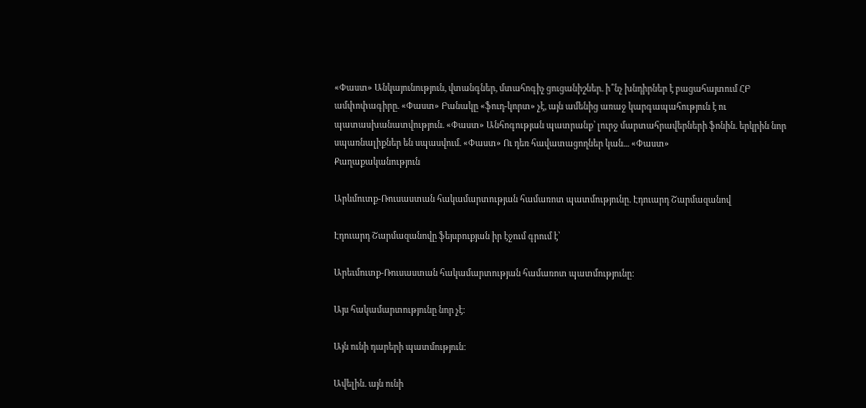«Փաստ» Անկայունություն, վտանգներ, մտահոգիչ ցուցանիշներ. ի՞նչ խնդիրներ է բացահայտում ՀԲ ամփոփագիրը. «Փաստ» Բանակը «ֆուդ-կորտ» չէ, այն ամենից առաջ կարգապահություն է ու պատասխանատվություն. «Փաստ» Անհոգության պատրանք՝ լուրջ մարտահրավերների ֆոնին. երկրին նոր սպառնալիքներ են սպասվում. «Փաստ» Ու դեռ հավատացողներ կան... «Փաստ»
Քաղաքականություն

Արևմուտք-Ռուսաստան հակամարտության համառոտ պատմությունը. Էդուարդ Շարմազանով

Էդուարդ Շարմազանովը ֆեյսբուքյան իր էջում գրում է՝

Արեւմուտք-Ռուսաստան հակամարտության համառոտ պատմությունը։

Այս հակամարտությունը նոր չէ։

Այն ունի դարերի պատմություն։

Ավելին. այն ունի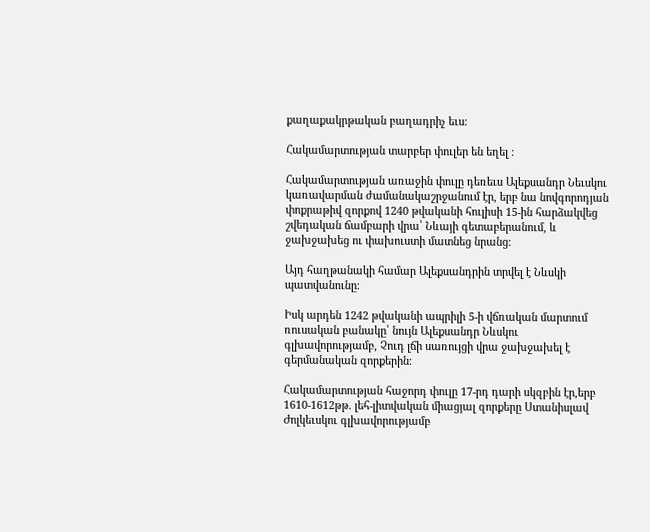քաղաքակրթական բաղադրիչ եւս։

Հակամարտության տարբեր փուլեր են եղել ։

Հակամարտության առաջին փուլը դեռեւս Ալեքսանդր Նեւսկու կառավարման ժամանակաշրջանում էր, երբ նա նովգորոդյան փոքրաթիվ զորքով 1240 թվականի հուլիսի 15-ին հարձակվեց շվեդական ճամբարի վրա՝ Նևայի գետաբերանում, և ջախջախեց ու փախուստի մատնեց նրանց։

Այդ հաղթանակի համար Ալեքսանդրին տրվել է Նևսկի պատվանունը։

Իսկ արդեն 1242 թվականի ապրիլի 5-ի վճռական մարտում ռուսական բանակը՝ նույն Ալեքսանդր Նևսկու գլխավորությամբ, Չուդ լճի սառույցի վրա ջախջախել է գերմանական զորքերին։

Հակամարտության հաջորդ փուլը 17-րդ դարի սկզբին էր,երբ 1610-1612թթ. լեհ-լիտվական միացյալ զորքերը Ստանիսլավ Ժոլկեւսկու գլխավորությամբ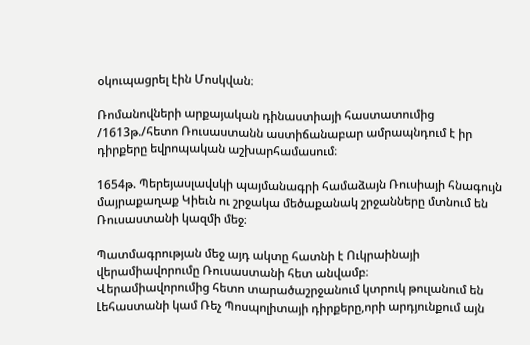օկուպացրել էին Մոսկվան։

Ռոմանովների արքայական դինաստիայի հաստատումից /1613թ./հետո Ռուսաստանն աստիճանաբար ամրապնդում է իր դիրքերը եվրոպական աշխարհամասում։

1654թ. Պերեյասլավսկի պայմանագրի համաձայն Ռուսիայի հնագույն մայրաքաղաք Կիեւն ու շրջակա մեծաքանակ շրջանները մտնում են Ռուսաստանի կազմի մեջ։

Պատմագրության մեջ այդ ակտը հատնի է Ուկրաինայի վերամիավորումը Ռուսաստանի հետ անվամբ։
Վերամիավորումից հետո տարածաշրջանում կտրուկ թուլանում են Լեհաստանի կամ Ռեչ Պոսպոլիտայի դիրքերը,որի արդյունքում այն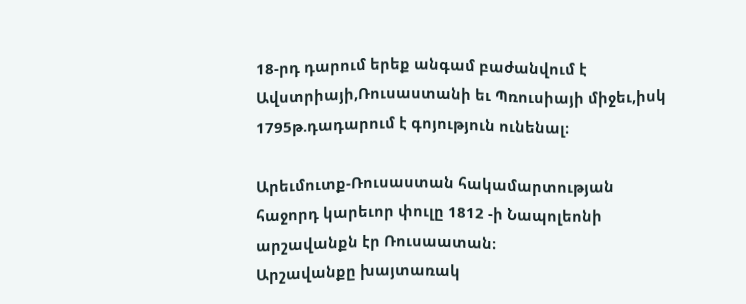18-րդ դարում երեք անգամ բաժանվում է Ավստրիայի,Ռուսաստանի եւ Պռուսիայի միջեւ,իսկ 1795թ.դադարում է գոյություն ունենալ։

Արեւմուտք-Ռուսաստան հակամարտության հաջորդ կարեւոր փուլը 1812 -ի Նապոլեոնի արշավանքն էր Ռուսաատան։
Արշավանքը խայտառակ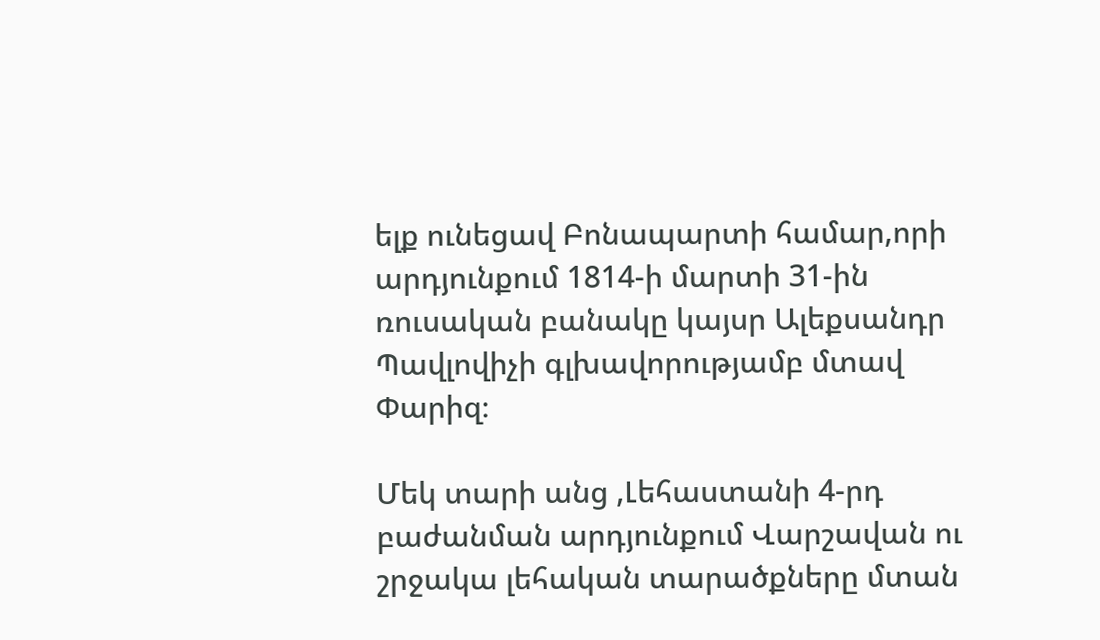ելք ունեցավ Բոնապարտի համար,որի արդյունքում 1814-ի մարտի 31-ին ռուսական բանակը կայսր Ալեքսանդր Պավլովիչի գլխավորությամբ մտավ Փարիզ։

Մեկ տարի անց ,Լեհաստանի 4-րդ բաժանման արդյունքում Վարշավան ու շրջակա լեհական տարածքները մտան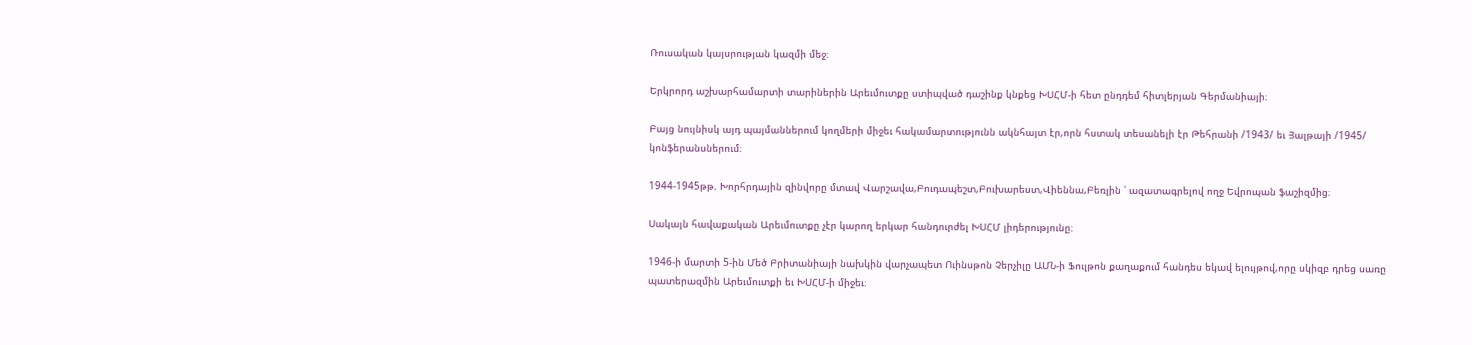Ռուսական կայսրության կազմի մեջ։

Երկրորդ աշխարհամարտի տարիներին Արեւմուտքը ստիպված դաշինք կնքեց ԽՍՀՄ-ի հետ ընդդեմ հիտլերյան Գերմանիայի։

Բայց նույնիսկ այդ պայմաններում կողմերի միջեւ հակամարտությունն ակնհայտ էր,որն հստակ տեսանելի էր Թեհրանի /1943/ եւ Յալթայի /1945/ կոնֆերանսներում։

1944-1945թթ. Խորհրդային զինվորը մտավ Վարշավա,Բուդապեշտ,Բուխարեստ,Վիեննա,Բեռլին ՝ ազատագրելով ողջ Եվրոպան ֆաշիզմից։

Սակայն հավաքական Արեւմուտքը չէր կարող երկար հանդուրժել ԽՍՀՄ լիդերությունը։

1946-ի մարտի 5-ին Մեծ Բրիտանիայի նախկին վարչապետ Ուինսթոն Չերչիլը ԱՄՆ-ի Ֆուլթոն քաղաքում հանդես եկավ ելույթով,որը սկիզբ դրեց սառը պատերազմին Արեւմուտքի եւ ԽՍՀՄ-ի միջեւ։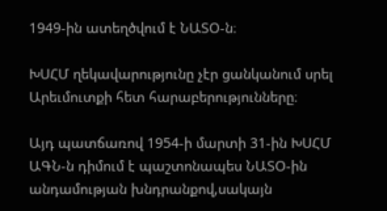1949-ին ատեղծվում է ՆԱՏՕ-ն։

ԽՍՀՄ ղեկավարությունը չէր ցանկանում սրել Արեւմուտքի հետ հարաբերությունները։

Այդ պատճառով 1954-ի մարտի 31-ին ԽՍՀՄ ԱԳՆ-ն դիմում է պաշտոնապես ՆԱՏՕ-ին անդամության խնդրանքով,սակայն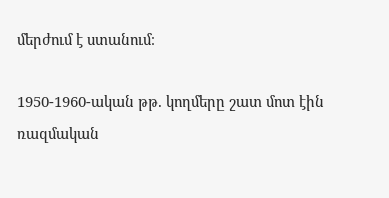մերժում է ստանում։

1950-1960-ական թթ. կողմերը շատ մոտ էին ռազմական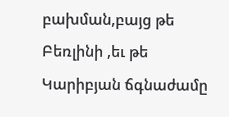բախման,բայց թե Բեռլինի ,եւ թե Կարիբյան ճգնաժամը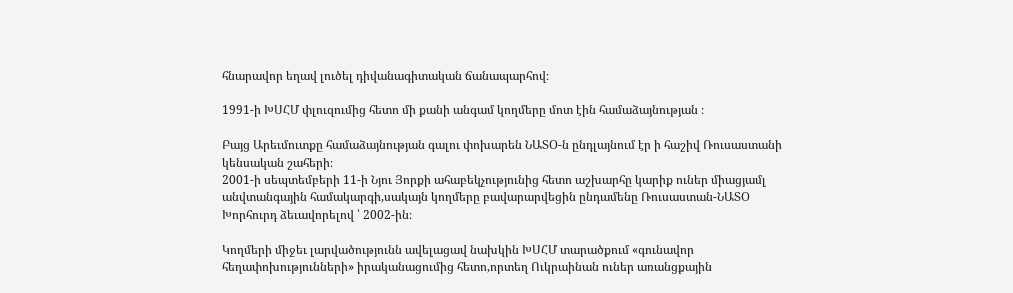հնարավոր եղավ լուծել դիվանագիտական ճանապարհով։

1991-ի ԽՍՀՄ փլուզումից հետո մի քանի անգամ կողմերը մոտ էին համաձայնության ։

Բայց Արեւմուտքը համաձայնության գալու փոխարեն ՆԱՏՕ-ն ընդլայնում էր ի հաշիվ Ռուսաստանի կենսական շահերի։
2001-ի սեպտեմբերի 11-ի Նյու Յորքի ահաբեկչությունից հետո աշխարհը կարիք ուներ միացյամլ անվտանգային համակարգի,սակայն կողմերը բավարարվեցին ընդամենը Ռուսաստան-ՆԱՏՕ Խորհուրդ ձեւավորելով ՝ 2002-ին։

Կողմերի միջեւ լարվածությունն ավելացավ նախկին ԽՍՀՄ տարածքում «գունավոր հեղափոխությունների» իրականացումից հետո,որտեղ Ուկրաինան ուներ առանցքային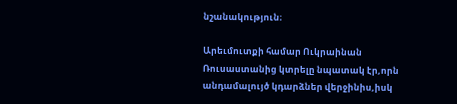նշանակություն։

Արեւմուտքի համար Ուկրաինան Ռուսաստանից կտրելը նպատակ էր,որն անդամալույծ կդարձներ վերջինիս,իսկ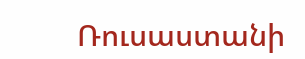Ռուսաստանի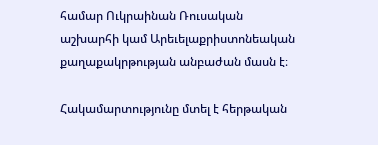համար Ուկրաինան Ռուսական աշխարհի կամ Արեւելաքրիստոնեական քաղաքակրթության անբաժան մասն է։

Հակամարտությունը մտել է հերթական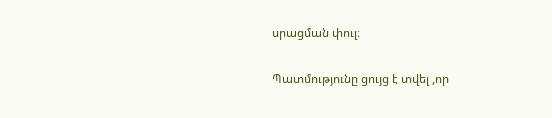սրացման փուլ։

Պատմությունը ցույց է տվել ,որ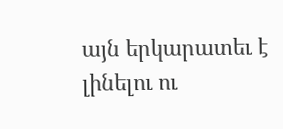այն երկարատեւ է լինելու ու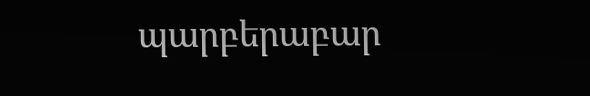պարբերաբար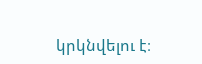կրկնվելու է։